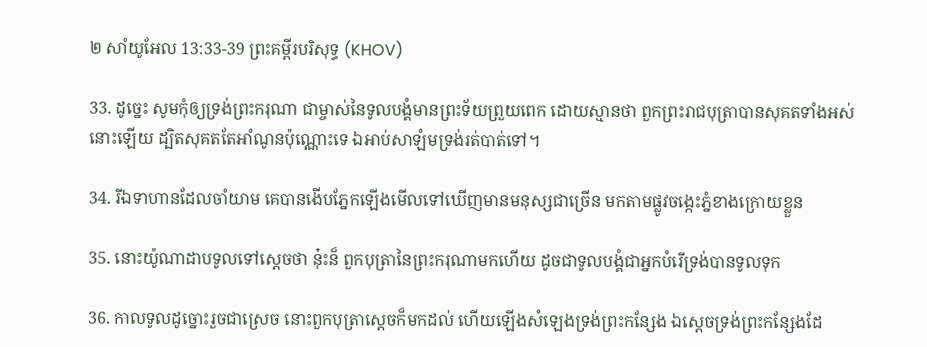២ សាំយូអែល 13:33-39 ព្រះគម្ពីរបរិសុទ្ធ (KHOV)

33. ដូច្នេះ សូមកុំឲ្យទ្រង់ព្រះ‌ករុណា ជាម្ចាស់នៃទូល‌បង្គំមានព្រះ‌ទ័យព្រួយពេក ដោយស្មានថា ពួកព្រះ‌រាជបុត្រាបានសុគតទាំងអស់នោះឡើយ ដ្បិតសុគតតែអាំណូនប៉ុណ្ណោះទេ ឯអាប់‌សា‌ឡំមទ្រង់រត់បាត់ទៅ។

34. រីឯទាហានដែលចាំយាម គេបានងើបភ្នែកឡើងមើលទៅឃើញមានមនុស្សជាច្រើន មកតាមផ្លូវចង្កេះភ្នំខាងក្រោយខ្លួន

35. នោះយ៉ូណា‌ដាបទូលទៅស្តេចថា នុ៎ះន៏ ពួកបុត្រានៃព្រះ‌ករុណាមកហើយ ដូចជាទូល‌បង្គំជាអ្នកបំរើទ្រង់បានទូលទុក

36. កាលទូលដូច្នោះរួចជាស្រេច នោះពួកបុត្រាស្តេចក៏មកដល់ ហើយឡើងសំឡេងទ្រង់ព្រះ‌កន្សែង ឯស្តេចទ្រង់ព្រះ‌កន្សែងដែ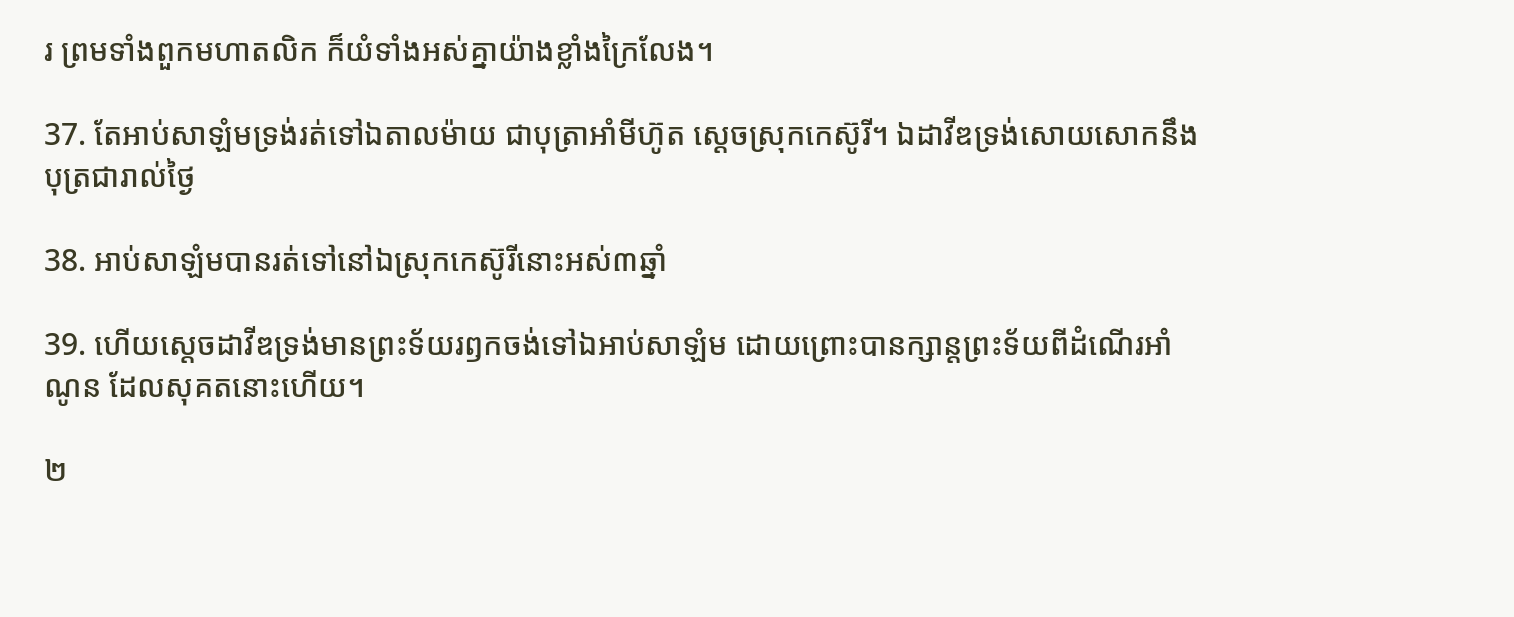រ ព្រមទាំងពួកមហា‌តលិក ក៏យំទាំងអស់គ្នាយ៉ាងខ្លាំងក្រៃលែង។

37. តែអាប់‌សា‌ឡំមទ្រង់រត់ទៅឯតាល‌ម៉ាយ ជាបុត្រាអាំមីហ៊ូត ស្តេចស្រុកកេស៊ូរី។ ឯដាវីឌទ្រង់សោយ‌សោកនឹងបុត្រជារាល់ថ្ងៃ

38. អាប់‌សា‌ឡំមបានរត់ទៅនៅឯស្រុកកេស៊ូរីនោះអស់៣ឆ្នាំ

39. ហើយស្តេចដាវីឌទ្រង់មានព្រះ‌ទ័យរឭកចង់ទៅឯអាប់‌សា‌ឡំម ដោយព្រោះបានក្សាន្តព្រះ‌ទ័យពីដំណើរអាំណូន ដែលសុគតនោះហើយ។

២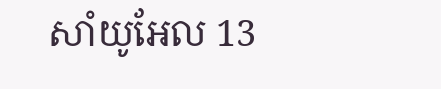សាំយូអែល 13